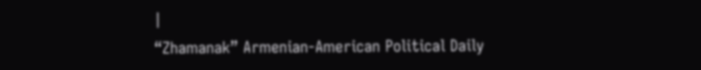|
“Zhamanak” Armenian-American Political Daily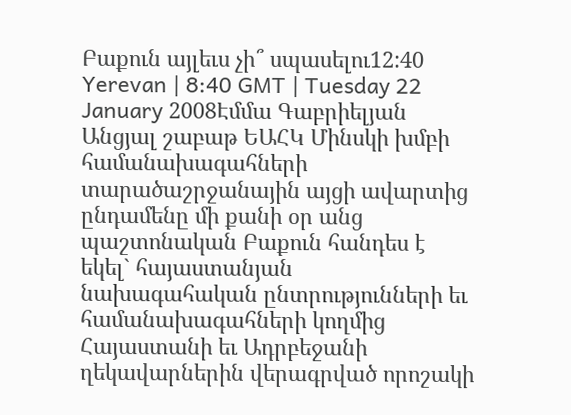Բաքուն այլեւս չի՞ սպասելու12:40 Yerevan | 8:40 GMT | Tuesday 22 January 2008Էմմա Գաբրիելյան Անցյալ շաբաթ ԵԱՀԿ Մինսկի խմբի համանախագահների տարածաշրջանային այցի ավարտից ընդամենը մի քանի օր անց պաշտոնական Բաքուն հանդես է եկել` հայաստանյան նախագահական ընտրությունների եւ համանախագահների կողմից Հայաստանի եւ Ադրբեջանի ղեկավարներին վերագրված որոշակի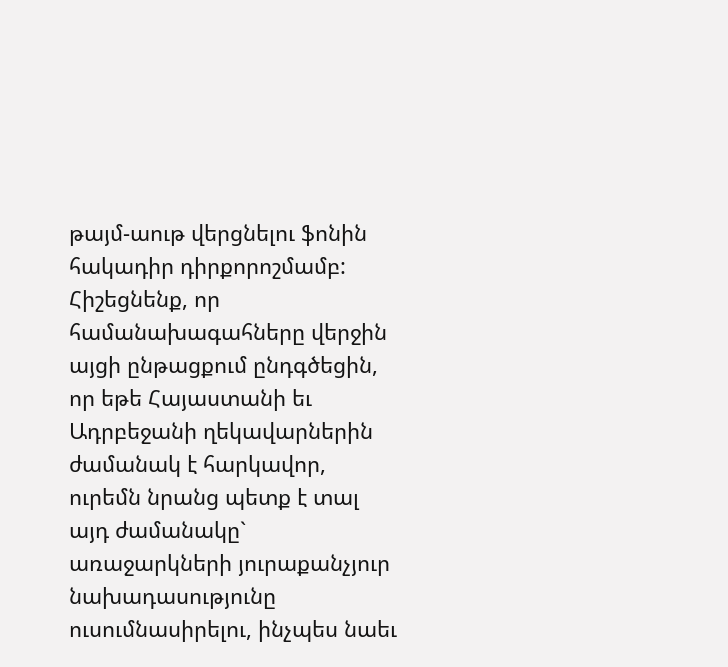թայմ-աութ վերցնելու ֆոնին հակադիր դիրքորոշմամբ: Հիշեցնենք, որ համանախագահները վերջին այցի ընթացքում ընդգծեցին, որ եթե Հայաստանի եւ Ադրբեջանի ղեկավարներին ժամանակ է հարկավոր, ուրեմն նրանց պետք է տալ այդ ժամանակը` առաջարկների յուրաքանչյուր նախադասությունը ուսումնասիրելու, ինչպես նաեւ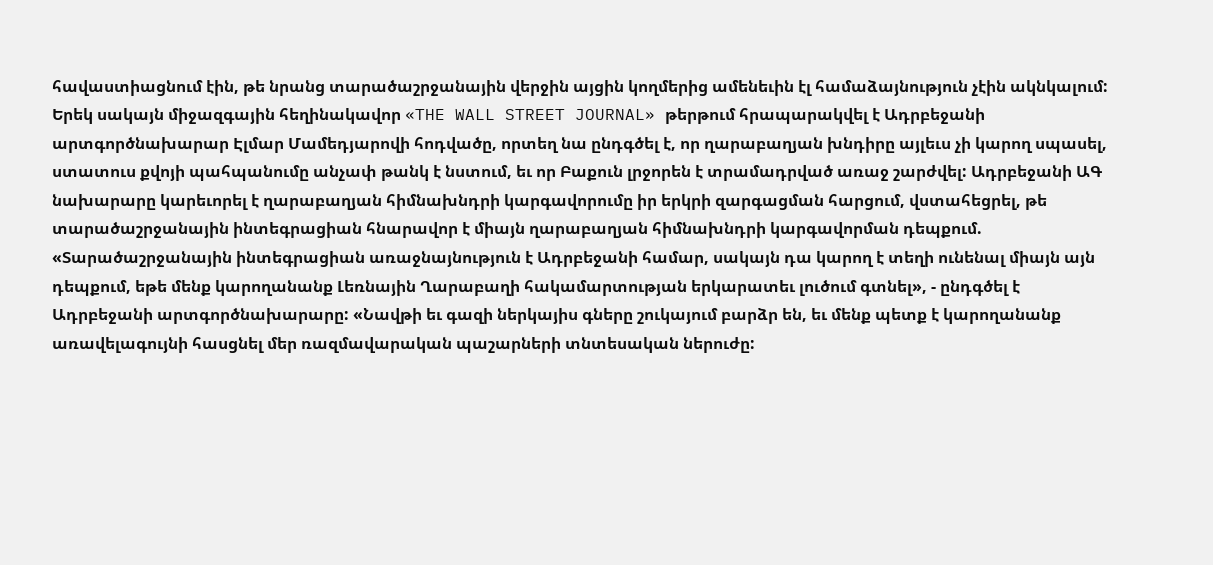հավաստիացնում էին, թե նրանց տարածաշրջանային վերջին այցին կողմերից ամենեւին էլ համաձայնություն չէին ակնկալում: Երեկ սակայն միջազգային հեղինակավոր «THE WALL STREET JOURNAL» թերթում հրապարակվել է Ադրբեջանի արտգործնախարար Էլմար Մամեդյարովի հոդվածը, որտեղ նա ընդգծել է, որ ղարաբաղյան խնդիրը այլեւս չի կարող սպասել, ստատուս քվոյի պահպանումը անչափ թանկ է նստում, եւ որ Բաքուն լրջորեն է տրամադրված առաջ շարժվել: Ադրբեջանի ԱԳ նախարարը կարեւորել է ղարաբաղյան հիմնախնդրի կարգավորումը իր երկրի զարգացման հարցում, վստահեցրել, թե տարածաշրջանային ինտեգրացիան հնարավոր է միայն ղարաբաղյան հիմնախնդրի կարգավորման դեպքում. «Տարածաշրջանային ինտեգրացիան առաջնայնություն է Ադրբեջանի համար, սակայն դա կարող է տեղի ունենալ միայն այն դեպքում, եթե մենք կարողանանք Լեռնային Ղարաբաղի հակամարտության երկարատեւ լուծում գտնել», - ընդգծել է Ադրբեջանի արտգործնախարարը: «Նավթի եւ գազի ներկայիս գները շուկայում բարձր են, եւ մենք պետք է կարողանանք առավելագույնի հասցնել մեր ռազմավարական պաշարների տնտեսական ներուժը: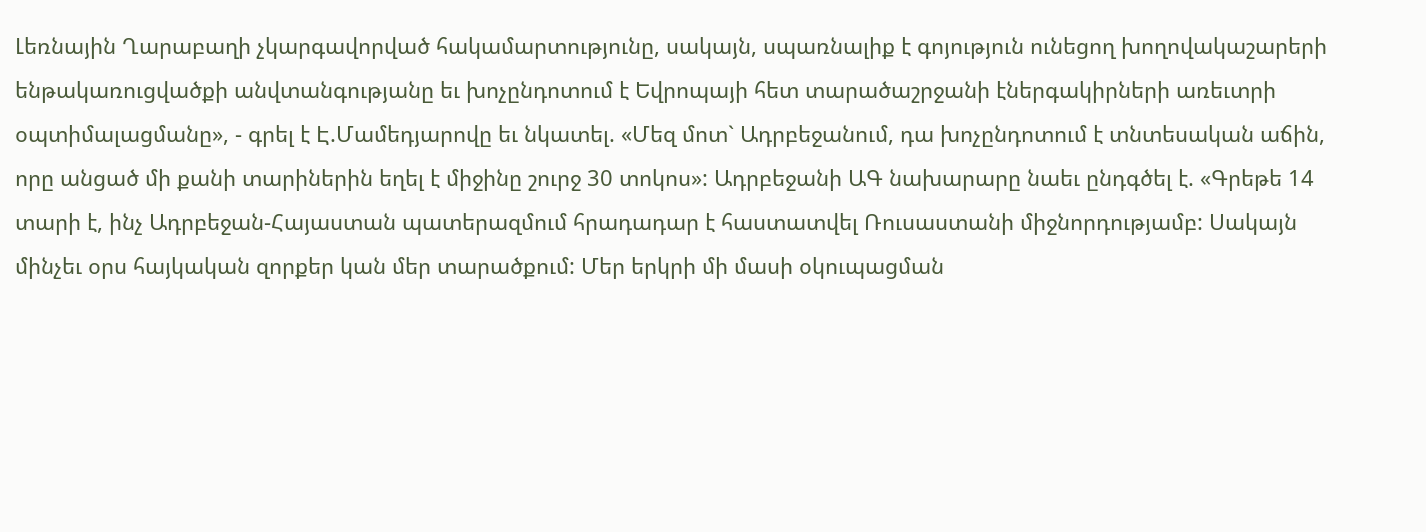Լեռնային Ղարաբաղի չկարգավորված հակամարտությունը, սակայն, սպառնալիք է գոյություն ունեցող խողովակաշարերի ենթակառուցվածքի անվտանգությանը եւ խոչընդոտում է Եվրոպայի հետ տարածաշրջանի էներգակիրների առեւտրի օպտիմալացմանը», - գրել է Է.Մամեդյարովը եւ նկատել. «Մեզ մոտ` Ադրբեջանում, դա խոչընդոտում է տնտեսական աճին, որը անցած մի քանի տարիներին եղել է միջինը շուրջ 30 տոկոս»: Ադրբեջանի ԱԳ նախարարը նաեւ ընդգծել է. «Գրեթե 14 տարի է, ինչ Ադրբեջան-Հայաստան պատերազմում հրադադար է հաստատվել Ռուսաստանի միջնորդությամբ: Սակայն մինչեւ օրս հայկական զորքեր կան մեր տարածքում: Մեր երկրի մի մասի օկուպացման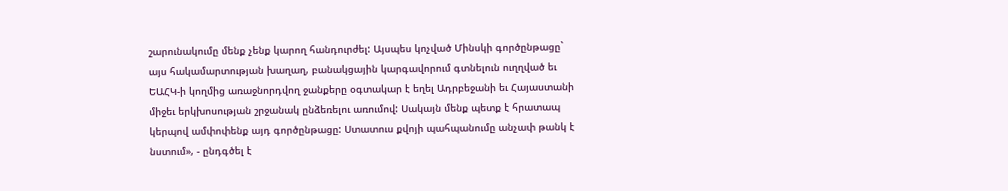շարունակումը մենք չենք կարող հանդուրժել: Այսպես կոչված Մինսկի գործընթացը` այս հակամարտության խաղաղ, բանակցային կարգավորում գտնելուն ուղղված եւ ԵԱՀԿ-ի կողմից առաջնորդվող ջանքերը օգտակար է եղել Ադրբեջանի եւ Հայաստանի միջեւ երկխոսության շրջանակ ընձեռելու առումով: Սակայն մենք պետք է հրատապ կերպով ամփոփենք այդ գործընթացը: Ստատուս քվոյի պահպանումը անչափ թանկ է նստում», - ընդգծել է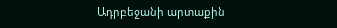Ադրբեջանի արտաքին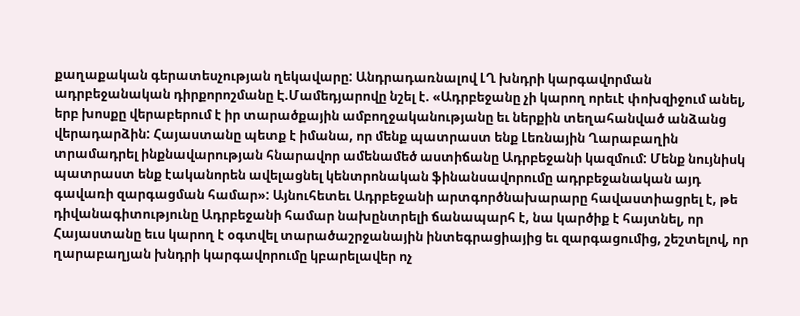քաղաքական գերատեսչության ղեկավարը: Անդրադառնալով ԼՂ խնդրի կարգավորման ադրբեջանական դիրքորոշմանը Է.Մամեդյարովը նշել է. «Ադրբեջանը չի կարող որեւէ փոխզիջում անել, երբ խոսքը վերաբերում է իր տարածքային ամբողջականությանը եւ ներքին տեղահանված անձանց վերադարձին: Հայաստանը պետք է իմանա, որ մենք պատրաստ ենք Լեռնային Ղարաբաղին տրամադրել ինքնավարության հնարավոր ամենամեծ աստիճանը Ադրբեջանի կազմում: Մենք նույնիսկ պատրաստ ենք էականորեն ավելացնել կենտրոնական ֆինանսավորումը ադրբեջանական այդ գավառի զարգացման համար»: Այնուհետեւ Ադրբեջանի արտգործնախարարը հավաստիացրել է, թե դիվանագիտությունը Ադրբեջանի համար նախընտրելի ճանապարհ է, նա կարծիք է հայտնել, որ Հայաստանը եւս կարող է օգտվել տարածաշրջանային ինտեգրացիայից եւ զարգացումից, շեշտելով, որ ղարաբաղյան խնդրի կարգավորումը կբարելավեր ոչ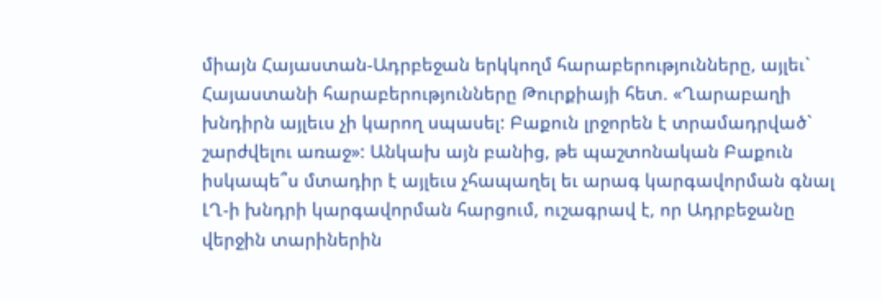միայն Հայաստան-Ադրբեջան երկկողմ հարաբերությունները, այլեւ` Հայաստանի հարաբերությունները Թուրքիայի հետ. «Ղարաբաղի խնդիրն այլեւս չի կարող սպասել: Բաքուն լրջորեն է տրամադրված` շարժվելու առաջ»: Անկախ այն բանից, թե պաշտոնական Բաքուն իսկապե՞ս մտադիր է այլեւս չհապաղել եւ արագ կարգավորման գնալ ԼՂ-ի խնդրի կարգավորման հարցում, ուշագրավ է, որ Ադրբեջանը վերջին տարիներին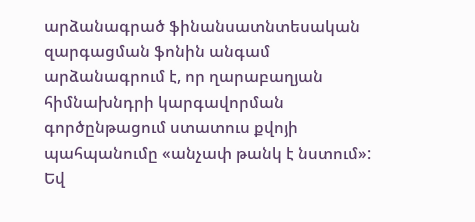արձանագրած ֆինանսատնտեսական զարգացման ֆոնին անգամ արձանագրում է, որ ղարաբաղյան հիմնախնդրի կարգավորման գործընթացում ստատուս քվոյի պահպանումը «անչափ թանկ է նստում»: Եվ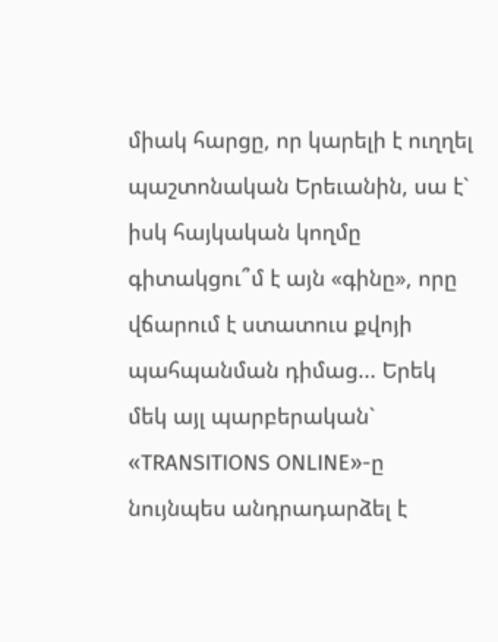միակ հարցը, որ կարելի է ուղղել պաշտոնական Երեւանին, սա է` իսկ հայկական կողմը գիտակցու՞մ է այն «գինը», որը վճարում է ստատուս քվոյի պահպանման դիմաց... Երեկ մեկ այլ պարբերական` «TRANSITIONS ONLINE»-ը նույնպես անդրադարձել է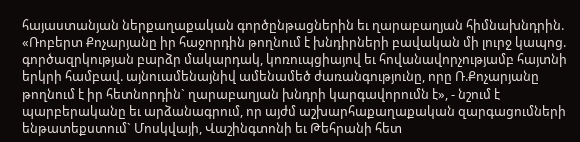հայաստանյան ներքաղաքական գործընթացներին եւ ղարաբաղյան հիմնախնդրին. «Ռոբերտ Քոչարյանը իր հաջորդին թողնում է խնդիրների բավական մի լուրջ կապոց. գործազրկության բարձր մակարդակ, կոռուպցիայով եւ հովանավորչությամբ հայտնի երկրի համբավ. այնուամենայնիվ ամենամեծ ժառանգությունը, որը Ռ.Քոչարյանը թողնում է իր հետնորդին` ղարաբաղյան խնդրի կարգավորումն է», - նշում է պարբերականը եւ արձանագրում, որ այժմ աշխարհաքաղաքական զարգացումների ենթատեքստում` Մոսկվայի, Վաշինգտոնի եւ Թեհրանի հետ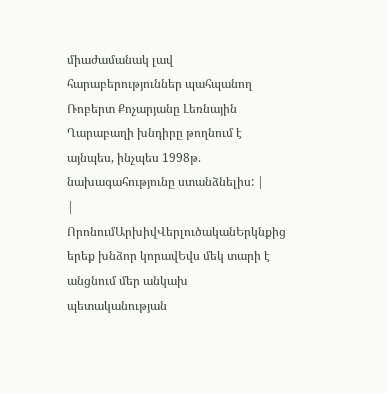միաժամանակ լավ հարաբերություններ պահպանող Ռոբերտ Քոչարյանը Լեռնային Ղարաբաղի խնդիրը թողնում է այնպես, ինչպես 1998թ. նախագահությունը ստանձնելիս: |
|
ՈրոնումԱրխիվՎերլուծականԵրկնքից երեք խնձոր կորավԵվս մեկ տարի է անցնում մեր անկախ պետականության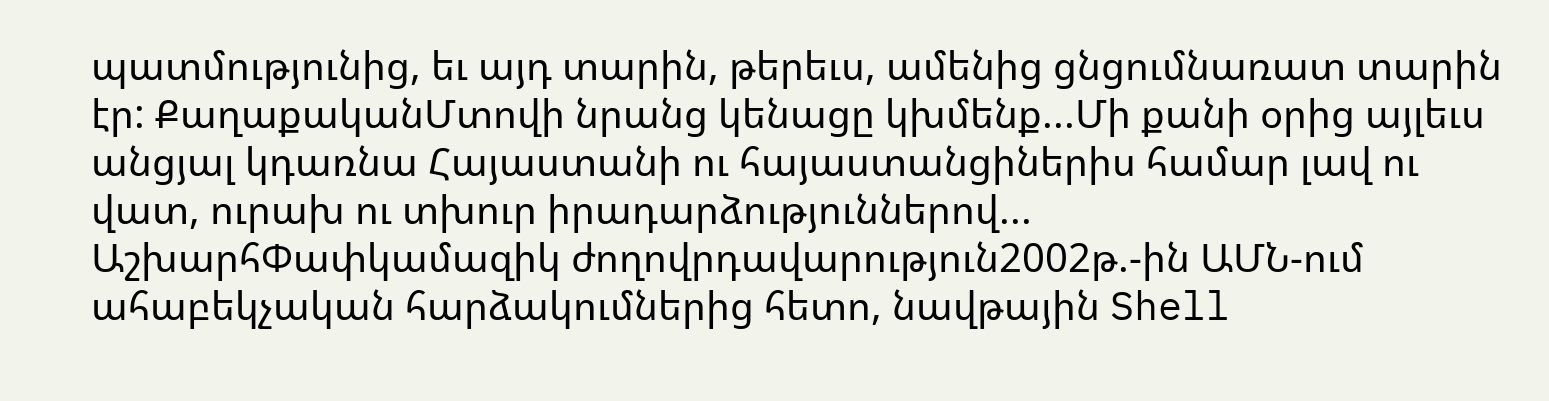պատմությունից, եւ այդ տարին, թերեւս, ամենից ցնցումնառատ տարին էր: ՔաղաքականՄտովի նրանց կենացը կխմենք...Մի քանի օրից այլեւս անցյալ կդառնա Հայաստանի ու հայաստանցիներիս համար լավ ու վատ, ուրախ ու տխուր իրադարձություններով... ԱշխարհՓափկամազիկ ժողովրդավարություն2002թ.-ին ԱՄՆ-ում ահաբեկչական հարձակումներից հետո, նավթային Shell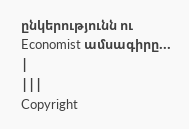ընկերությունն ու Economist ամսագիրը... |
|||
Copyright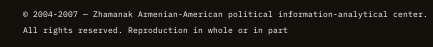© 2004-2007 — Zhamanak Armenian-American political information-analytical center. All rights reserved. Reproduction in whole or in part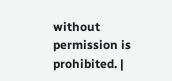without permission is prohibited. |